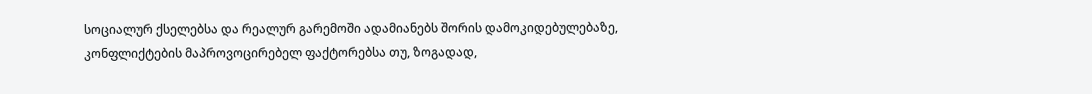სოციალურ ქსელებსა და რეალურ გარემოში ადამიანებს შორის დამოკიდებულებაზე, კონფლიქტების მაპროვოცირებელ ფაქტორებსა თუ, ზოგადად,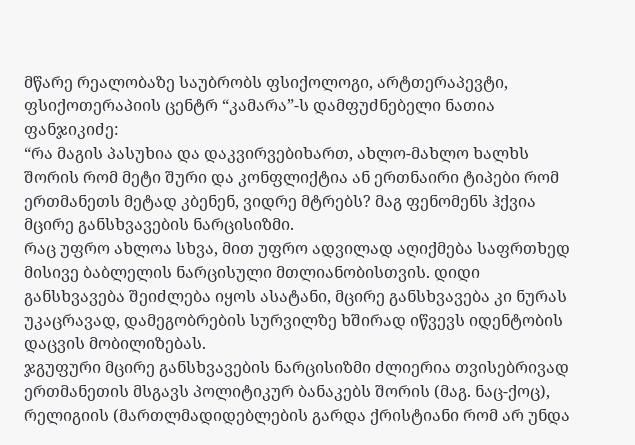მწარე რეალობაზე საუბრობს ფსიქოლოგი, არტთერაპევტი, ფსიქოთერაპიის ცენტრ “კამარა”-ს დამფუძნებელი ნათია ფანჯიკიძე:
“რა მაგის პასუხია და დაკვირვებიხართ, ახლო-მახლო ხალხს შორის რომ მეტი შური და კონფლიქტია ან ერთნაირი ტიპები რომ ერთმანეთს მეტად კბენენ, ვიდრე მტრებს? მაგ ფენომენს ჰქვია მცირე განსხვავების ნარცისიზმი.
რაც უფრო ახლოა სხვა, მით უფრო ადვილად აღიქმება საფრთხედ მისივე ბაბლელის ნარცისული მთლიანობისთვის. დიდი განსხვავება შეიძლება იყოს ასატანი, მცირე განსხვავება კი ნურას უკაცრავად, დამეგობრების სურვილზე ხშირად იწვევს იდენტობის დაცვის მობილიზებას.
ჯგუფური მცირე განსხვავების ნარცისიზმი ძლიერია თვისებრივად ერთმანეთის მსგავს პოლიტიკურ ბანაკებს შორის (მაგ. ნაც-ქოც), რელიგიის (მართლმადიდებლების გარდა ქრისტიანი რომ არ უნდა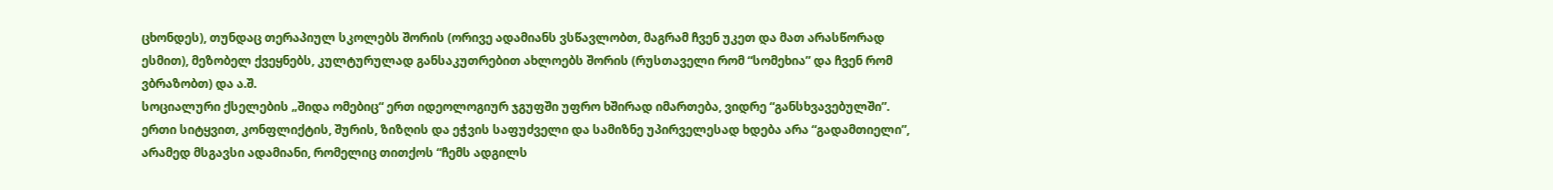ცხონდეს), თუნდაც თერაპიულ სკოლებს შორის (ორივე ადამიანს ვსწავლობთ, მაგრამ ჩვენ უკეთ და მათ არასწორად ესმით), მეზობელ ქვეყნებს, კულტურულად განსაკუთრებით ახლოებს შორის (რუსთაველი რომ “სომეხია” და ჩვენ რომ ვბრაზობთ) და ა.შ.
სოციალური ქსელების „შიდა ომებიც“ ერთ იდეოლოგიურ ჯგუფში უფრო ხშირად იმართება, ვიდრე “განსხვავებულში”.
ერთი სიტყვით, კონფლიქტის, შურის, ზიზღის და ეჭვის საფუძველი და სამიზნე უპირველესად ხდება არა “გადამთიელი”, არამედ მსგავსი ადამიანი, რომელიც თითქოს “ჩემს ადგილს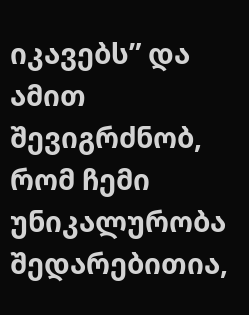იკავებს” და ამით შევიგრძნობ, რომ ჩემი უნიკალურობა შედარებითია,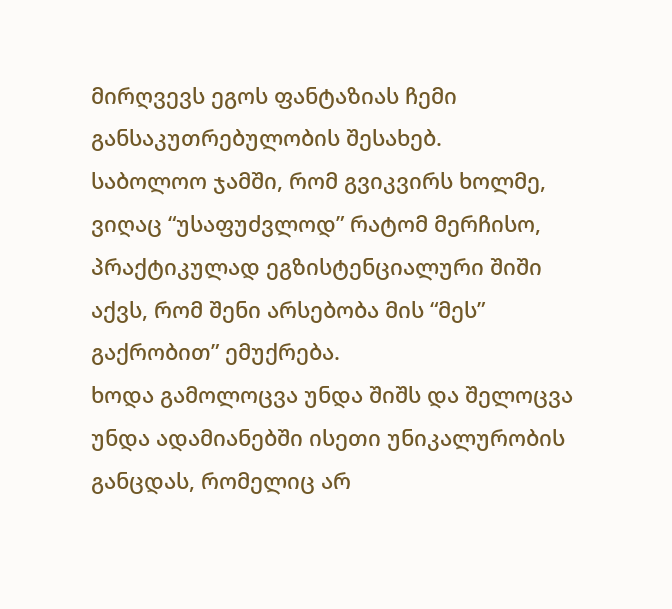მირღვევს ეგოს ფანტაზიას ჩემი განსაკუთრებულობის შესახებ.
საბოლოო ჯამში, რომ გვიკვირს ხოლმე, ვიღაც “უსაფუძვლოდ” რატომ მერჩისო, პრაქტიკულად ეგზისტენციალური შიში აქვს, რომ შენი არსებობა მის “მეს” გაქრობით” ემუქრება.
ხოდა გამოლოცვა უნდა შიშს და შელოცვა უნდა ადამიანებში ისეთი უნიკალურობის განცდას, რომელიც არ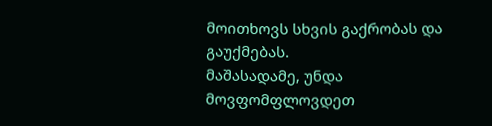მოითხოვს სხვის გაქრობას და გაუქმებას.
მაშასადამე, უნდა მოვფომფლოვდეთ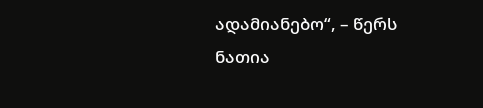ადამიანებო“, – წერს ნათია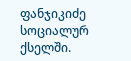ფანჯიკიძე სოციალურ ქსელში.